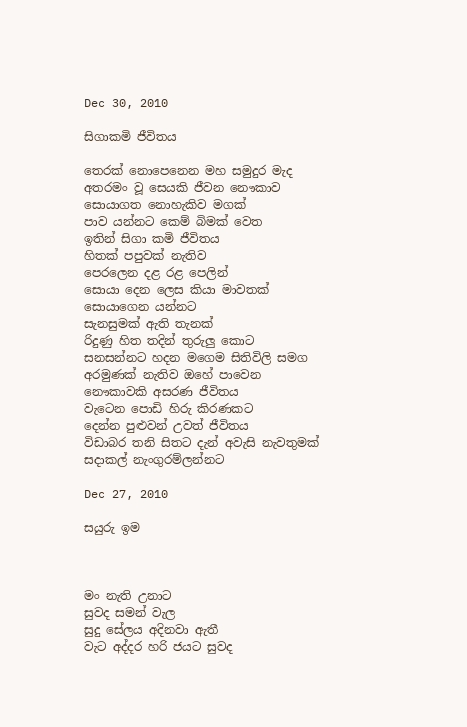Dec 30, 2010

සිගාකමි ජීවිතය

තෙරක් නොපෙනෙන මහ සමුදුර මැද
අතරමං වූ සෙයකි ජීවන නෞකාව
සොයාගත නොහැකිව මගක්
පාව යන්නට කෙම් බිමක් වෙත
ඉතින් සිගා කමි ජීවිතය
හිතක් පපුවක් නැතිව
පෙරලෙන දළ රළ පෙලින්
සොයා දෙන ලෙස කියා මාවතක්
සොයාගෙන යන්නට
සැනසුමක් ඇති තැනක්
රිදුණු හිත තදින් තුරුලු කොට
සනසන්නට හදන මගෙම සිතිවිලි සමග
අරමුණක් නැතිව ඔහේ පාවෙන
නෞකාවකි අසරණ ජීවිතය
වැටෙන පොඩි හිරු කිරණකට
දෙන්න පුළුවන් උවත් ජීවිතය
විඩාබර තනි සිතට දැන් අවැසි නැවතුමක්
සදාකල් නැංගුරම්ලන්නට

Dec 27, 2010

සයුරු ඉම



මං නැති උනාට
සුවද සමන් වැල
සුදු සේලය අදිනවා ඇතී
වැට අද්දර හරි ජයට සුවද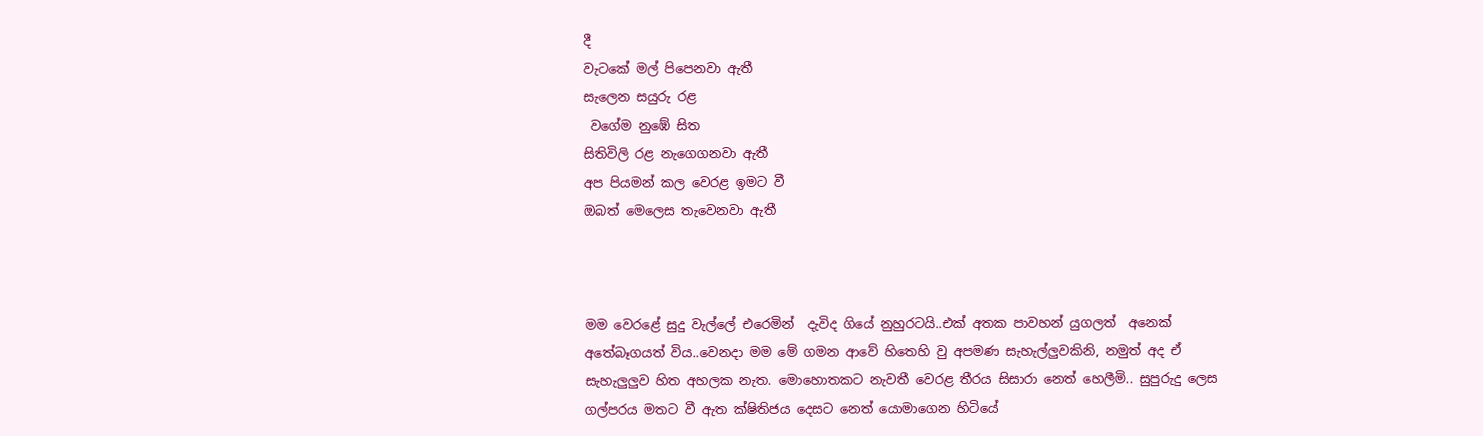දී
වැටකේ මල් පිපෙනවා ඇතී
සැලෙන සයුරු රළ
 වගේම නුඹේ සිත
සිතිවිලි රළ නැගෙගනවා ඇතී
අප පියමන් කල වෙරළ ඉමට වී
ඔබත් මෙලෙස තැවෙනවා ඇතී



මම වෙරළේ සුදු වැල්ලේ එරෙමින්  දැවිද ගියේ නුහුරටයි..එක් අතක පාවහන් යුගලත්  අනෙක් අතේබෑගයත් විය..වෙනදා මම මේ ගමන ආවේ හිතෙහි වු අපමණ සැහැල්ලුවකිනි, නමුත් අද ඒ සැහැලුලුව හිත අහලක නැත. මොහොතකට නැවතී වෙරළ තීරය සිසාරා නෙත් හෙලීමි.. සුපුරුදු ලෙස ගල්පරය මතට වී ඇත ක්ෂිතිජය දෙසට නෙත් යොමාගෙන හිටියේ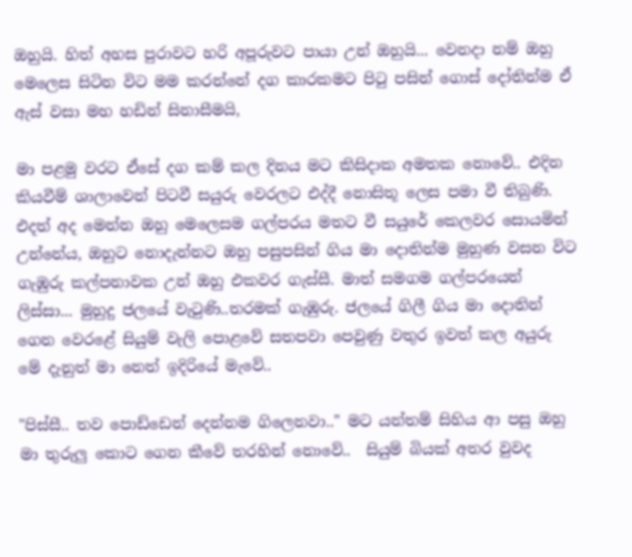ඔහුයි. හිත් අහස පුරාවට හරි අපූරුවට පායා උන් ඔහුයි... වෙනදා නම් ඔහු මෙලෙස සිටින විට මම කරන්නේ දග කාරකමට පිටු පසින් ගොස් දෝතින්ම ඒ ඇස් වසා මහ හඩින් සිනාසීමයි,

මා පළමු වරට ඒසේ දග කම් කල දිනය මට කිසිදාක අමතක නොවේ.. එදින කියවීම් ශාලාවෙන් පිටවී සයුරු වෙරලට එද්දී නොසිතූ ලෙස පමා වී තිබුණි. එදත් අද මෙන්න ඔහු මෙලෙසම ගල්පරය මතට වී සයුරේ කෙලවර සොයමින් උන්නේය, ඔහුට නොදැන්නට ඔහු පසුපසින් ගිය මා දොතින්ම මුහුණ වසන විට ගැඹුරු කල්පනාවක උන් ඔහු එකවර ගැස්සී. මාත් සමගම ගල්පරයෙන් ලිස්සා... මුහුදු ජලයේ වැටුණි..තරමක් ගැඹුරු. ජලයේ ගිලී ගිය මා දොතින් ගෙන වෙරළේ සියුම් වැලි පොළවේ සතපවා පෙවුණු වතුර ඉවත් කල අයුරු මේ දැනුත් මා නෙත් ඉදිරියේ මැවේ..

"පිස්සී.. තව පොඩ්ඩෙන් දෙන්නම ගිලෙනවා.." මට යන්තම් සිහිය ආ පසු ඔහු මා තුරුලු කොට ගෙන කීවේ තරහින් නොවේ..  සියුම් බියක් අතර වුවද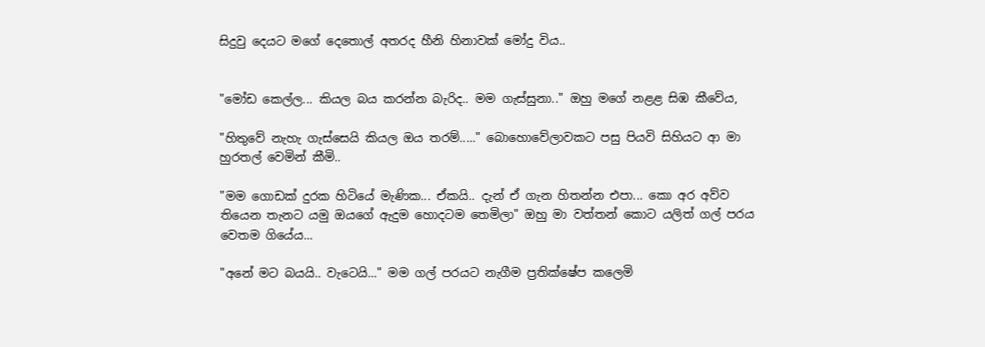සිදුවු දෙයට මගේ ‍දෙතොල් අතරද හීනි හිනාවක් මෝදු විය..


"මෝඩ කෙල්ල... කියල බය කරන්න බැරිද.. මම ගැස්සුනා.." ඔහු මගේ නළළ සිඹ කීවේය,

"හිතුවේ නැහැ ගැස්සෙයි කියල ඔය තරම්....." බොහොවේලාවකට පසු පියවි සිහියට ආ මා හුරතල් වෙමින් කීමි..

"මම ගොඩක් දුරක හිටියේ මැණික... ඒකයි.. දැන් ඒ ගැන හිතන්න එපා... කො අර අව්ව තියෙන තැනට යමු ඔයගේ ඇදුම හොදටම තෙමිලා" ඔහු මා වත්තන් කොට යලිත් ගල් පරය වෙතම ගියේය...

"අනේ මට බයයි.. වැටෙයි..." මම ගල් පරයට නැගීම ප්‍රතික්ෂේප කලෙමි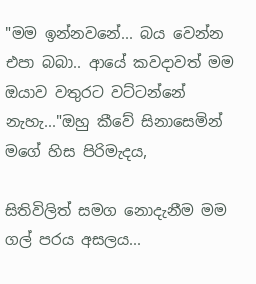"මම ඉන්නවනේ... බය වෙන්න එපා බබා.. ආයේ කවදාවත් මම ඔයාව වතුරට වට්ටන්නේ නැහැ..."ඔහු කීවේ සිනාසෙමින් මගේ හිස පිරිමැදය,

සිතිවිලිත් සමග නොදැනීම මම ගල් පරය අසලය...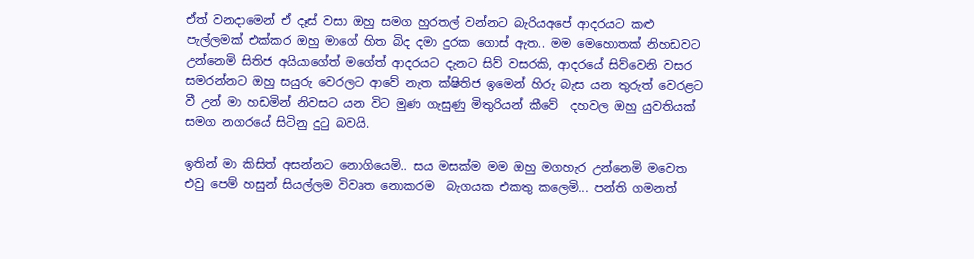ඒත් වනදාමෙන් ඒ දෑස් වසා ඔහු සමග හුරතල් වන්නට බැරියඅපේ ආද‍රයට කළු පැල්ලමක් එක්කර ඔහු මාගේ හිත බිද දමා දුරක ගොස් ඇත.. මම මෙහොතක් නිහඩවට උන්නෙමි සිතිජ අයියාගේත් මගේත් ආදරයට දැනට සිව් වසරකි, ආදරයේ සිව්වෙනි වසර සමරන්නට ඔහු සයුරු වෙරලට ආවේ නැත ක්ෂිතිජ ඉමෙන් හිරු බැස යන තුරුත් වෙරළට වී උන් මා හඩමින් නිවසට යන විට මුණ ගැසුණු මිතුරියන් කීවේ  දහවල ඔහු යුවතියක් සමග නගරයේ සිටිනු දුටු බවයි.

ඉතින් මා කිසිත් අසන්නට නොගියෙමි.. සය මසක්ම මම ඔහු මගහැර උන්නෙමි මවෙත එවු පෙම් හසුන් සියල්ලම විවෘත නොකරම  බැගයක එකතු කලෙමි... පන්ති ගමනත්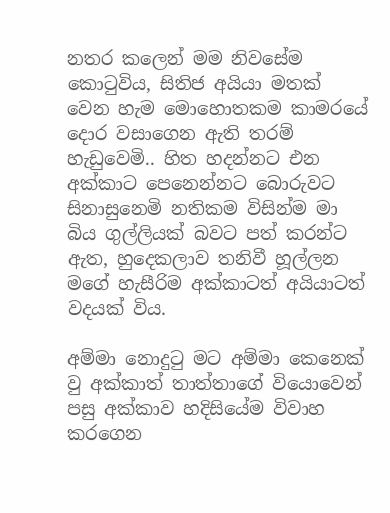නතර කලෙන් මම නිවසේම කොටුවිය, සිතිජ අයියා මතක් වෙන හැම මොහොතකම කාමරයේ දොර වසාගෙන ඇති තරම් හැඩුවෙමි.. හිත හදන්නට එන අක්කාට පෙනෙන්නට බොරුවට සිනාසුනෙමි නතිකම විසින්ම මා බිය ගුල්ලියක් බවට පත් කරන්ට ඇත, හුදෙකලාව තනිවී හූල්ලන මගේ හැසීරිම අක්කාටත් අයියාටත් වදයක් විය.

අම්මා නොදුටු මට අම්මා කෙනෙක් වු අක්කාත් තාත්තාගේ වියොවෙන් පසු අක්කාව හදිසියේම විවාහ කරගෙන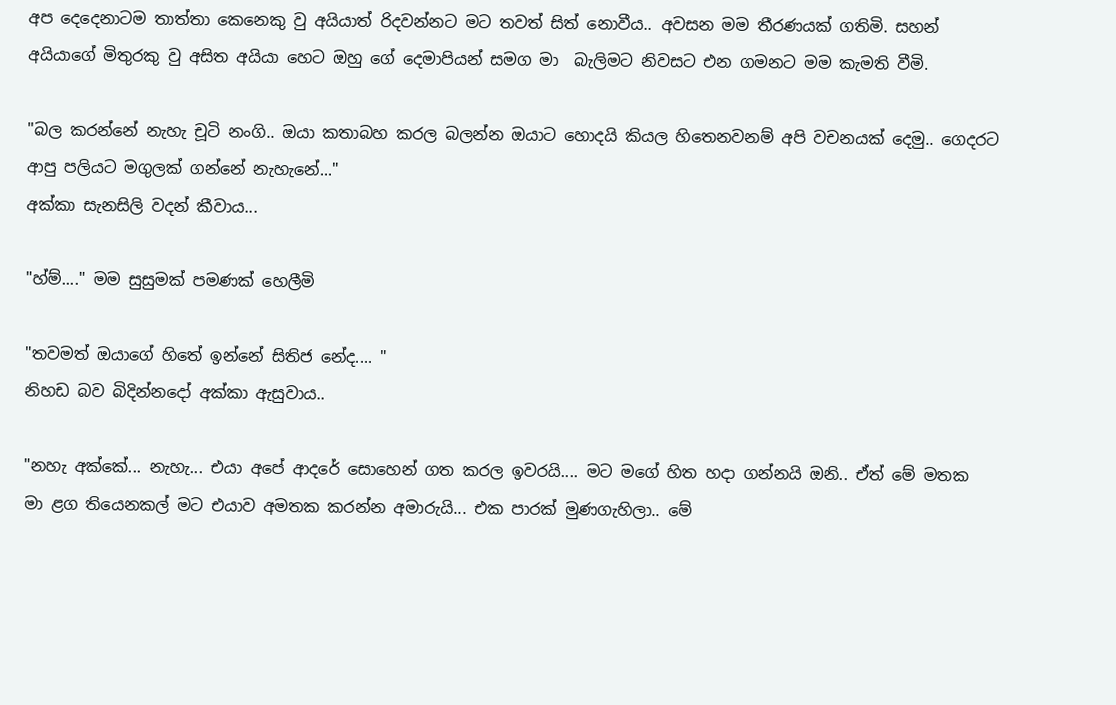අප දෙදෙනාටම තාත්තා කෙනෙකු වු අයියාත් රිදවන්නට මට තවත් සිත් නොවීය.. අවසන මම තීරණයක් ගතිමි. සහන් අයියාගේ මිතුරකු වු අසිත අයියා හෙට ඔහු ගේ දෙමාපියන් සමග මා  බැලිමට නිවසට එන ගමනට මම කැමති වීමි.

"බල කරන්නේ නැහැ චූටි නංගි.. ඔයා කතාබහ කරල බලන්න ඔයාට හොදයි කියල හිතෙනවනම් අපි වචනයක් දෙමු.. ගෙදරට ආපු පලියට මගුලක් ගන්නේ නැහැනේ..."
අක්කා සැනසිලි වදන් කීවාය...

"හ්ම්...." මම සුසුමක් පමණක් හෙලීමි

"තවමත් ඔයාගේ හිතේ ඉන්නේ සිතිජ නේද.... "
නිහඩ බව බිදින්නදෝ අක්කා ඇසුවාය..

"නහැ අක්කේ... නැහැ... එයා අපේ ආදරේ සොහෙන් ගත කරල ඉවරයි.... මට මගේ හිත හදා ගන්නයි ඔනි.. ඒත් මේ මතක  මා ළග තියෙනකල් මට එයාව අමතක කරන්න අමාරුයි... එක පාරක් මුණගැහිලා.. මේ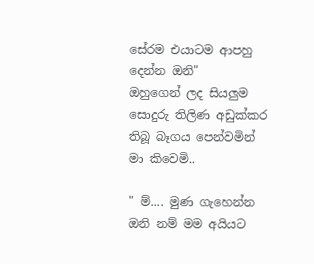සේරම එයාටම ආපහු දෙන්න ඔනි"
ඔහුගෙන් ලද සියලුම සොදුරු තිලිණ අඩුක්කර තිබූ බෑගය පෙන්වමින් මා කිවෙමි..

" ම්.... මුණ ගැහෙන්න ඔනි නම් මම අයියට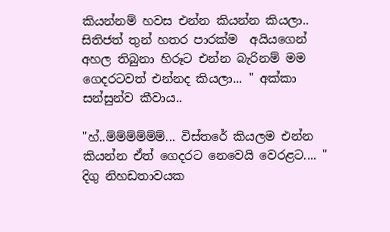කියන්නම් හවස එන්න කියන්න කියලා.. සිතිජත් තුන් හතර පාරක්ම  අයියගෙන් අහල තිබුනා හිරූට එන්න බැරිනම් මම ගෙදරටවත් එන්නද කියලා... " අක්කා සන්සුන්ව කීවාය..

"හ්..ම්ම්ම්ම්ම්ම්... විස්තරේ කියලම එන්න කියන්න ඒත් ගෙදරට නෙවෙයි වෙරළට.... " දිගු නිහඩතාවයක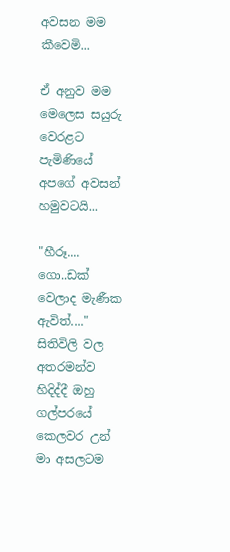අවසන මම කීවෙමි...

ඒ අනුව මම මෙලෙස සයුරු වෙරළට පැමිණියේ අපගේ අවසන් හමුවටයි...

"හීරූ.... ගො..ඩක් වෙලාද මැණීක ඇවිත්...." සිතිවිලි වල අතරමන්ව හිදිද්දී ඔහු ගල්පරයේ කෙලවර උන්  මා අසලටම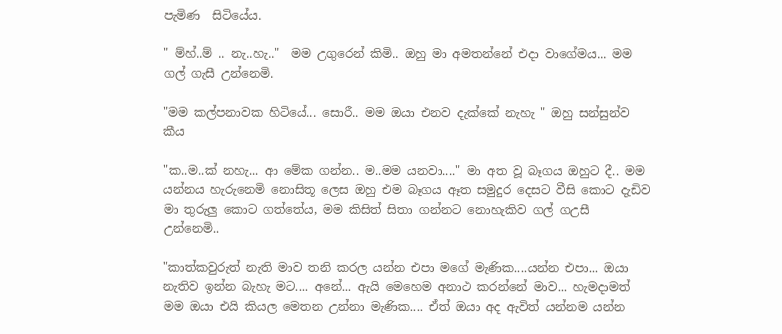පැමිණ  සිටියේය.

" ම්හ්..ම් .. නැ..හැ.."  මම උගුරෙන් කිමි.. ඔහු මා අමතන්නේ එදා වාගේමය... මම ගල් ගැසී උන්නෙමි.

"මම කල්පනාවක හිටියේ... සොරී.. මම ඔයා එනව දැක්කේ නැහැ " ඔහු සන්සුන්ව කීය

"ක..ම..ක් නහැ... ආ මේක ගන්න.. ම..මම යනවා...." මා අත වූ බෑගය ඔහුට දී.. මම යන්නය හැරුනෙමි නොසිතූ ලෙස ඔහු එම බෑගය ඈත සමුදුර දෙසට වීසි කොට දැඩිව මා තුරුලු කොට ගත්තේය, මම කිසිත් සිතා ගන්නට නොහැකිව ගල් ගඋසී උන්නෙමි..

"කාත්කවුරුත් නැති මාව තනි කරල යන්න එපා මගේ මැණික....යන්න එපා... ඔයා නැතිව ඉන්න බැහැ මට.... අනේ... ඇයි මෙහෙම අනාථ කරන්නේ මාව... හැමදාමත් මම ඔයා එයි කියල මෙතන උන්නා මැණික.... ඒත් ඔයා අද ඇවිත් යන්නම යන්න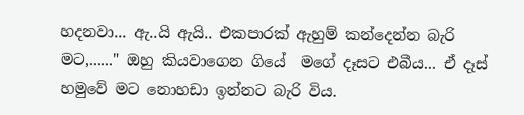හදනවා... ඇ..යි ඇයි.. එකපාරක් ඇහුම් කන්දෙන්න බැරි මට,......" ඔහු කියවාගෙන ගියේ  මගේ දෑසට එබීය... ඒ දෑස් හමුවේ මට නොහඩා ඉන්නට බැරි විය.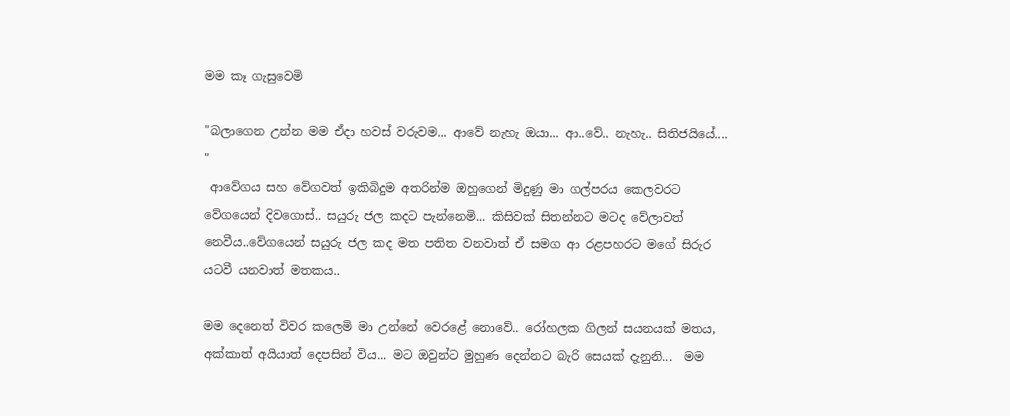මම කෑ ගැසුවෙමි

"බලාගෙන උන්න මම ඒදා හවස් වරුවම... ආවේ නැහැ ඔයා... ආ..වේ.. නැහැ.. සිතිජයියේ.... "
 ආවේගය සහ වේගවත් ඉකිබිදුම අතරින්ම ඔහුගෙන් මිදුණු මා ගල්පරය කෙලවරට වේගයෙන් දිවගොස්.. සයුරු ජල කදට පැන්නෙමි... කිසිවක් සිතන්නට මටද වේලාවත් නෙවීය..වේගයෙන් සයුරු ජල කද මත පතිත වනවාත් ඒ සමග ආ රළපහරට මගේ සිරුර යටවී යනවාත් මතකය..

මම දෙනෙත් විවර කලෙමි මා උන්නේ වෙරළේ නොවේ.. රෝහලක ගිලන් සයනයක් මතය, අක්කාත් අයියාත් දෙපසින් විය... මට ඔවුන්ට මුහුණ දෙන්නට බැරි සෙයක් දැනුනි...  මම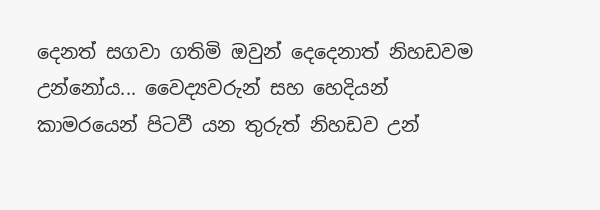දෙනත් සගවා ගතිමි ඔවුන් දෙදෙනාත් නිහඩවම උන්නෝය... වෛද්‍යවරුන් සහ හෙදියන් කාමරයෙන් පිටවී යන තුරුත් නිහඩව උන්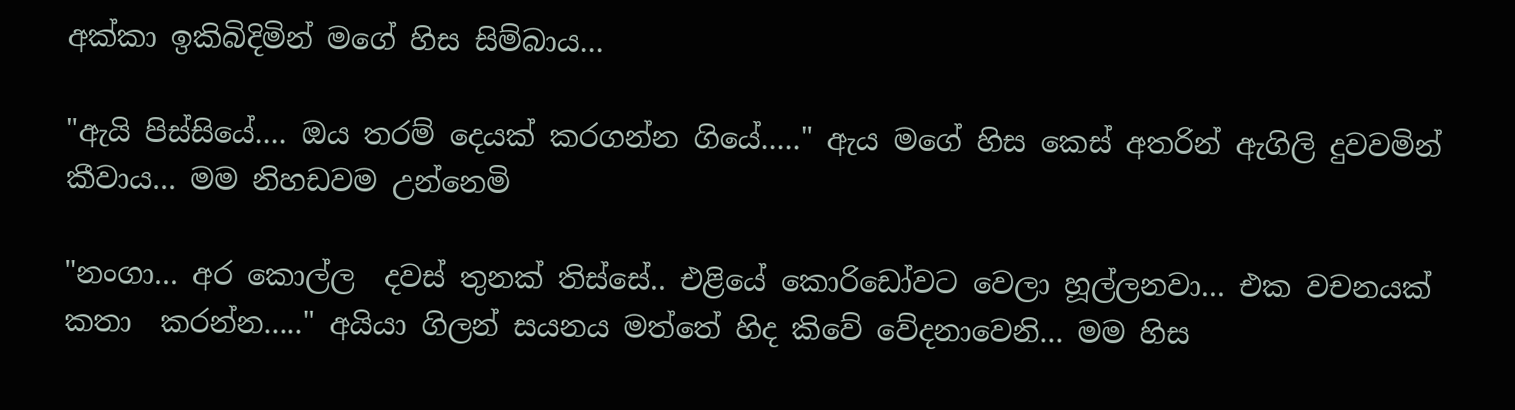අක්කා ඉකිබිදිමින් මගේ හිස සිම්බාය...

"ඇයි පිස්සියේ.... ඔය තරම් දෙයක් කරගන්න ගියේ....." ඇය මගේ හිස කෙස් අතරින් ඇගිලි දුවවමින් කීවාය... මම නිහඩවම උන්නෙමි

"නංගා... අර කොල්ල  දවස් තුනක් තිස්සේ.. එළියේ කොරිඩෝවට වෙලා හූල්ලනවා... එක වචනයක් කතා  කරන්න....." අයියා ගිලන් සයනය මත්තේ හිද කිවේ වේදනාවෙනි... මම හිස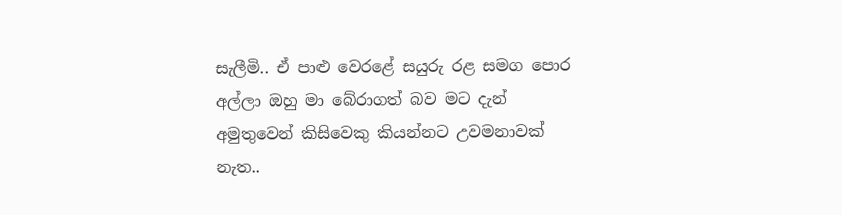සැලීමි.. ඒ පාළු වෙරළේ සයුරු රළ සමග පොර අල්ලා ඔහු මා බේරාගත් බව මට දැන් අමුතුවෙන් කිසිවෙකු කියන්නට උවමනාවක් නැත..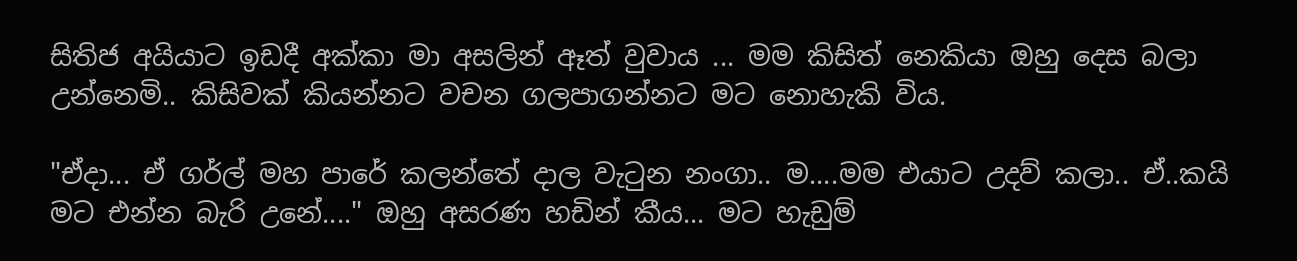සිතිජ අයියාට ඉඩදී අක්කා මා අසලින් ඈත් වුවාය ... මම කිසිත් නෙකියා ඔහු දෙස බලා උන්නෙමි.. කිසිවක් කියන්නට වචන ගලපාගන්නට මට නොහැකි විය.

"ඒදා... ඒ ගර්ල් මහ පාරේ කලන්තේ දාල වැටුන නංගා.. ම....මම එයාට උදව් කලා.. ඒ..කයි මට එන්න බැරි උනේ...." ඔහු අසරණ හඩින් කීය... මට හැඩුම්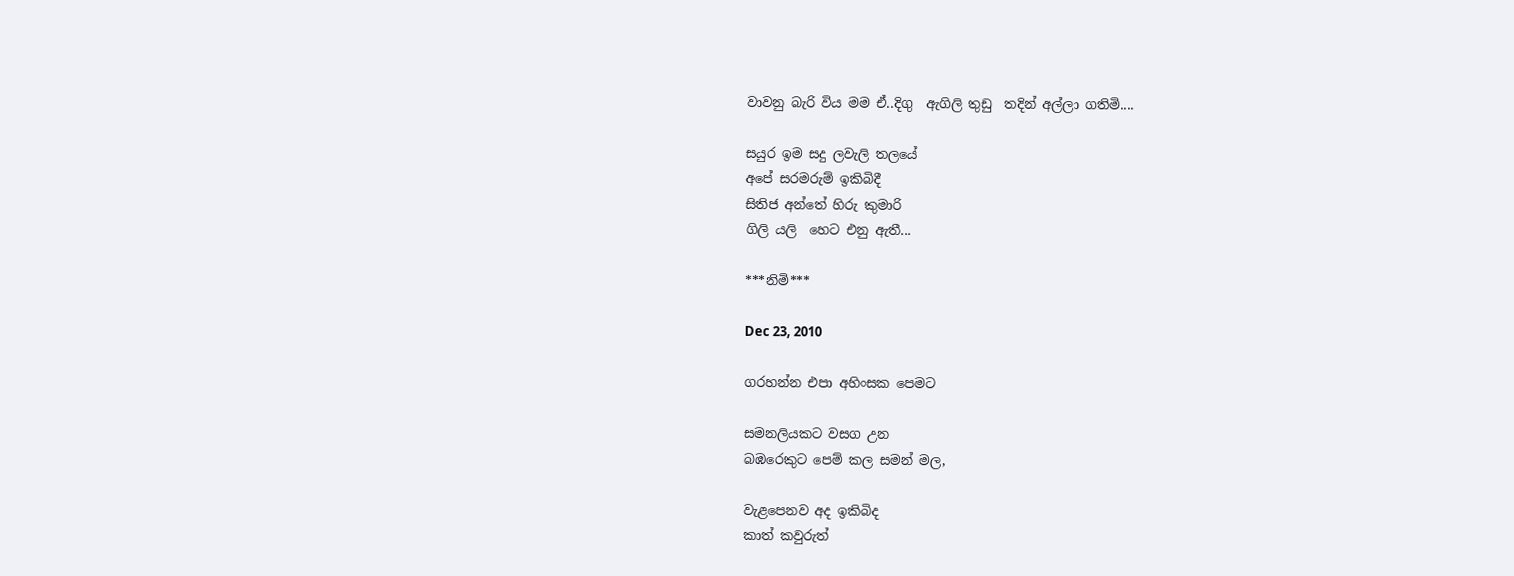වාවනු බැරි විය මම ඒ..දිගු  ඇගිලි තුඩු  තදින් අල්ලා ගතිමි....

සයුර ඉම සදු ලවැලි තලයේ
අපේ සරමරුම් ඉකිබිදී
සිතිජ අන්තේ හිරු කුමාරි
ගිලි යලි  හෙට එනු ඇතී...

***නිමි***

Dec 23, 2010

ගරහන්න එපා අහිංසක පෙමට

සමනලියකට වසග උන
බඹරෙකුට පෙම් කල සමන් මල,

වැළපෙනව අද ඉකිබිද
කාත් කවුරුත්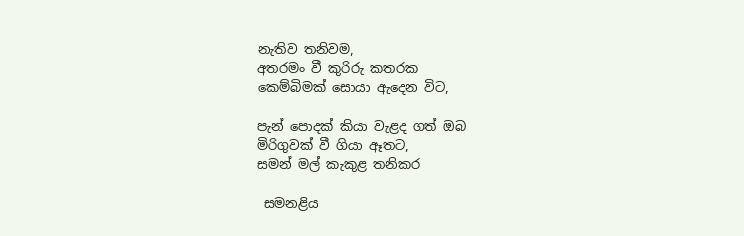නැතිව තනිවම,
අතරමං වී කුරිරු කතරක
කෙම්බිමක් සොයා ඇදෙන විට,

පැන් පොදක් කියා වැළද ගත් ඔබ
මිරිගුවක් වී ගියා ඈතට,
සමන් මල් කැකුළ තනිකර

 සමනළිය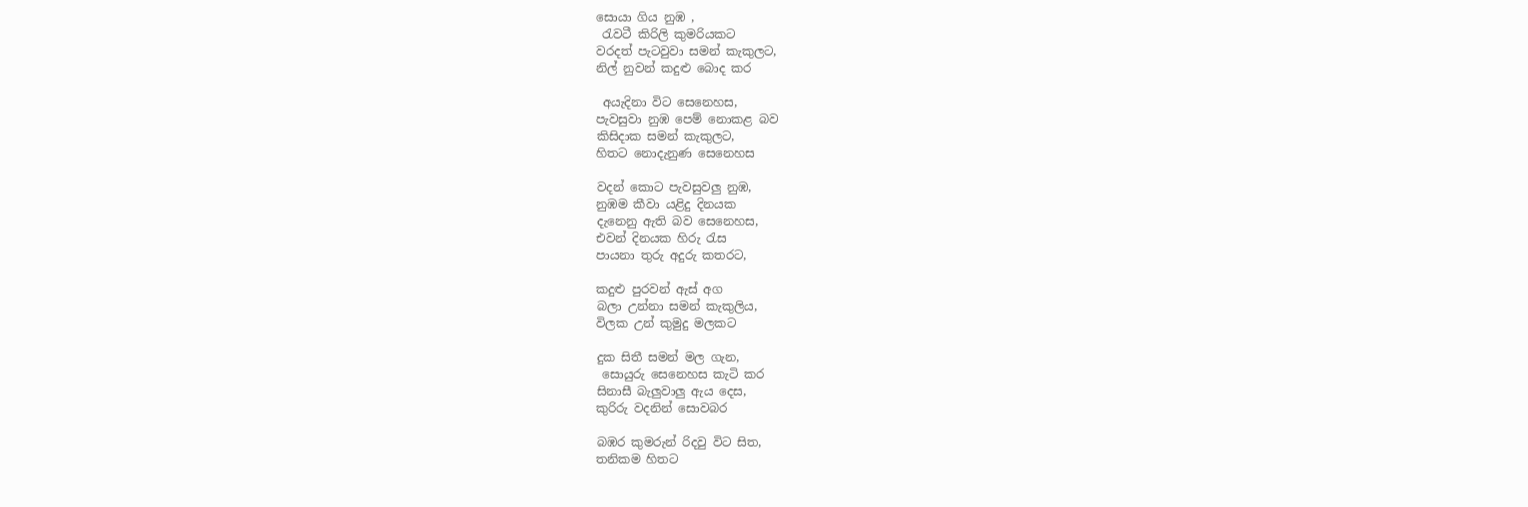සොයා ගිය නුඹ ,
 රැවටී කිරිලි කුමරියකට
වරදත් පැටවුවා සමන් කැකුලට,
නිල් නුවන් කදුළු බොද කර

 අයැදිනා විට සෙනෙහස,
පැවසුවා නුඹ පෙම් නොකළ බව
කිසිදාක සමන් කැකුලට,
හිතට නොදැනුණ සෙනෙහස

වදන් කොට පැවසුවලු නුඹ,
නුඹම කීවා යළිදු දිනයක
දැනෙනු ඇති බව සෙනෙහස,
එවන් දිනයක හිරු රැස
පායනා තුරු අදුරු කතරට,

කදුළු පුරවන් ඇස් අග
බලා උන්නා සමන් කැකුලිය,
විලක උන් කුමුදු මලකට

දුක සිතී සමන් මල ගැන‍,
 සොයුරු සෙනෙහස කැටි කර
සිනාසී බැලුවාලු ඇය දෙස,
කුරිරු වදනින් සොවබර

බඹර කුමරුන් රිදවු විට සිත,
තනිකම හිතට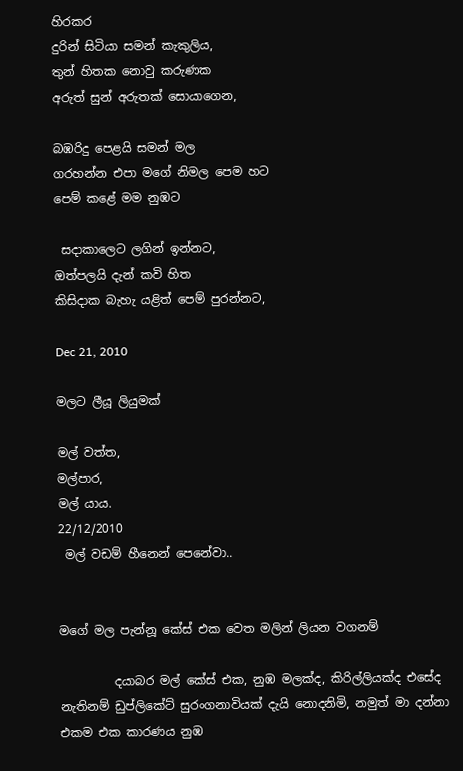හිරකර
දුරින් සිටියා සමන් කැකුලිය,
තුන් හිතක නොවු කරුණක
අරුත් සුන් අරුතක් සොයාගෙන,

බඹරිදු පෙළයි සමන් මල
ගරහන්න එපා මගේ නිමල පෙම හට
පෙම් කළේ මම නුඹට

 සදාකාලෙට ලගින් ඉන්නට,
ඔත්පලයි දැන් කවි හිත
කිසිදාක බැහැ යළිත් පෙම් පුරන්නට,

Dec 21, 2010

මලට ලීයූ ලියුමක්

මල් වත්ත,
මල්පාර,
මල් යාය.
22/12/2010
 මල් වඩම් හීනෙන් පෙනේවා..


මගේ මල පැන්නූ කේස් එක වෙත මලින් ලියන වගනම්

         දයාබර මල් කේස් එක, නුඹ මලක්ද, කිරිල්ලියක්ද එසේද නැතිනම් ඩුප්ලිකේට් සුරංගනාවියක් දැයි නොදනිමි, නමුත් මා දන්නා එකම එක කාරණය නුඹ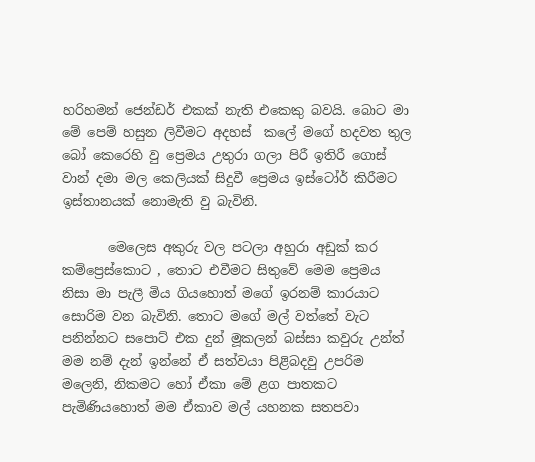හරිහමන් ජෙන්ඩර් එකක් නැති එකෙකු බවයි. බොට මා මේ පෙම් හසුන ලිවීම‍ට අදහස්  කලේ මගේ හදවත තුල බෝ කෙරෙහි වු ප්‍රෙමය උතුරා ගලා පිරී ඉතිරී ගොස් වාන් දමා මල කෙලියක් සිදුවී ප්‍රෙමය ඉස්ටෝර් කිරීමට ඉස්තානයක් නොමැති වු බැවිනි.

       මෙලෙස අකුරු වල පටලා අහුරා අඩුක් කර කම්ප්‍රෙස්කොට , තොට එවීමට සිතුවේ මෙම ප්‍රෙමය නිසා මා පැලී මිය ගියහොත් මගේ ඉරනම් කාරයාට සොරිම වන බැවිනි. තොට මගේ මල් වත්තේ වැට පනින්නට සපොට් එක දුන් මූකලන් බස්සා කවුරු උන්ත් මම නම් දැන් ඉන්නේ ඒ සත්වයා පිළිබදවු උපරිම මලෙනි, නිකමට හෝ ඒකා මේ ළග පාතකට පැමිණියහොත් මම ඒකාව මල් යහනක සතපවා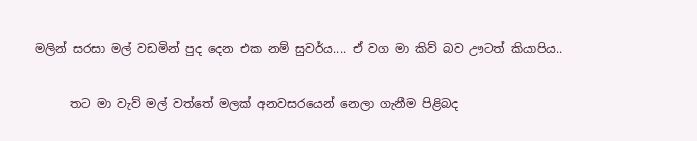මලින් සරසා මල් වඩමින් පුද දෙන එක නම් සුවර්ය.... ඒ වග මා කිව් බව ඌටත් කියාපිය..

      තට මා වැව් මල් වත්තේ මලක් අනවසරයෙන් නෙලා ගැනීම පිළිබද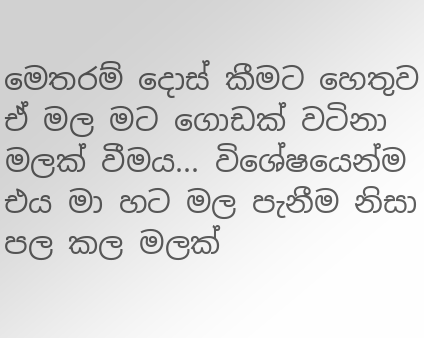මෙතරම් දොස් කීමට හෙතුව ඒ මල මට ගොඩක් වටිනා මලක් වීමය... විශේෂයෙන්ම එය මා හට මල පැනීම නිසා පල කල මලක්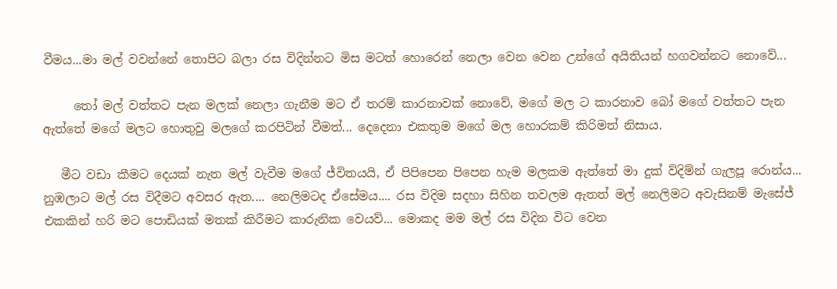වීමය...මා මල් වවන්නේ තොපිට බලා රස විදින්නට මිස මටත් හොරෙන් නෙලා වෙන වෙන උන්ගේ අයිතියන් හගවන්නට නොවේ...

     තෝ මල් වත්තට පැන මලක් නෙලා ගැනීම මට ඒ තරම් කාරනාවක් නොවේ, මගේ මල ට කාරනාව බෝ මගේ වත්තට පැන ඇත්තේ මගේ මලට හොතුවු මලගේ කරපිටින් වීමත්... දෙදෙනා එකතුම මගේ මල හොරකම් කිරිමත් නිසාය.

   මීට වඩා කීමට දෙයක් නැත මල් වැවීම මගේ ජ්විතයයි, ඒ පිපිපෙන පිපෙන හැම මලකම ඇත්තේ මා දුක් ව්දිම්න් ගැලපූ රොන්ය... නුඹලාට මල් රස විදීමට අවසර ඇත.... නෙලිමටද ඒසේමය.... රස විදිම සදහා සිහින තවලම ඇතත් මල් නෙලිමට අවැසිනම් මැසේජ් එකකින් හරි මට පොඩියක් මතක් කිරීමට කාරුනික වෙයව්... මොකද මම මල් රස විදින විට වෙන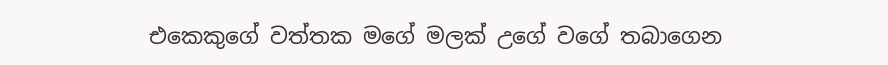එකෙකුගේ වත්තක මගේ මලක් උගේ වගේ තබාගෙන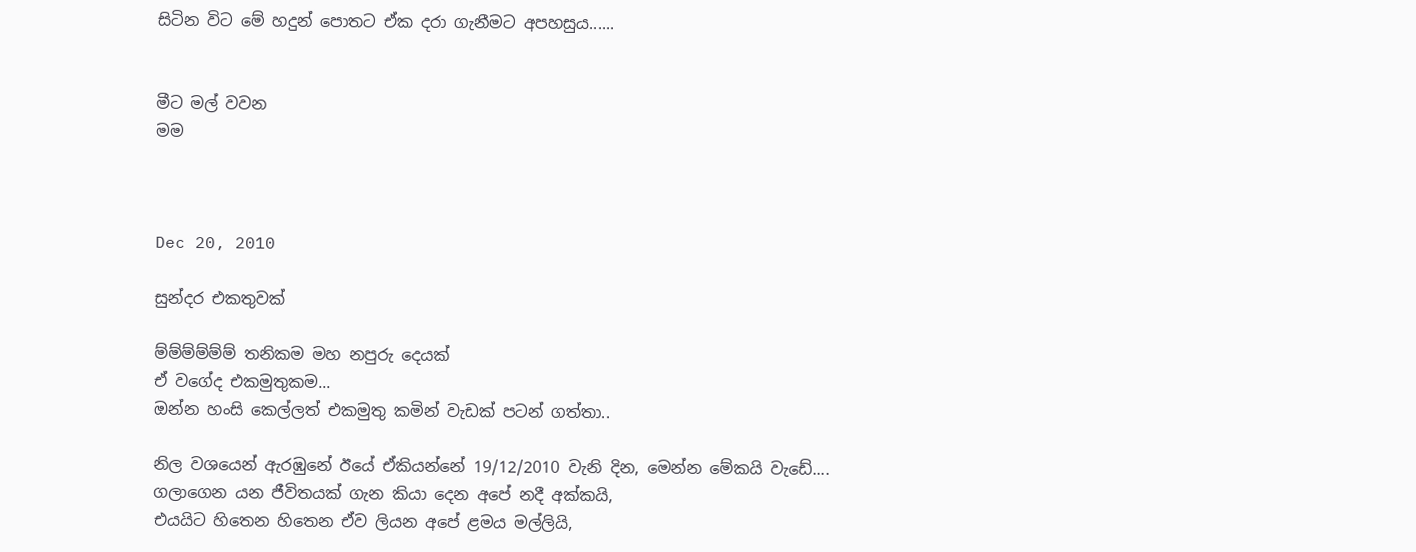සිටින විට මේ හදුන් පොතට ඒක දරා ගැනීමට අපහසුය......


මීට මල් වවන
මම



Dec 20, 2010

සුන්දර එකතුවක්

ම්ම්ම්ම්ම්ම් තනිකම මහ නපුරු දෙයක්
ඒ වගේද එකමුතුකම...
ඔන්න හංසි කෙල්ලත් එකමුතු කමින් වැඩක් පටන් ගත්තා..

නිල වශයෙන් ඇරඹුනේ ඊයේ ඒකියන්නේ 19/12/2010 වැනි දින, මෙන්න මේකයි වැඩේ....
ගලාගෙන යන ජීවිතයක් ගැන කියා දෙන අපේ නදී අක්කයි,
එයයිට හිතෙන හිතෙන ඒව ලියන අපේ ළමය මල්ලියි,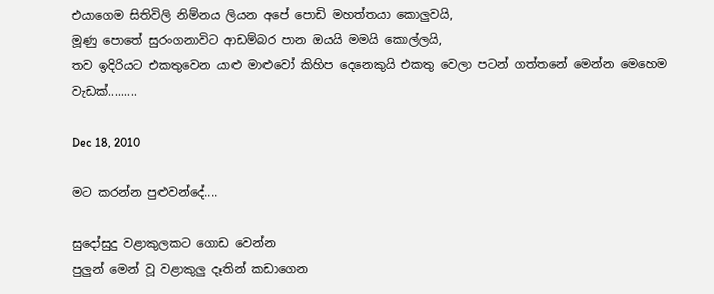එයාගෙම සිතිවිලි නිම්නය ලියන අපේ පොඩි මහත්තයා කොලුවයි,
මූණු පොතේ සුරංගනාවිට ආඩම්බර පාන ඔයයි මමයි කොල්ලයි,
තව ඉදිරියට එකතුවෙන යාළු මාළුවෝ කිහිප දෙනෙකුයි එකතු වෙලා පටන් ගත්තනේ මෙන්න මෙහෙම වැඩක්.........

Dec 18, 2010

මට කරන්න පුළුවන්දේ....

සුදෝසුදු වළාකුලකට ගොඩ වෙන්න
පුලුන් මෙන් වූ වළාකුලු දෑතින් කඩාගෙන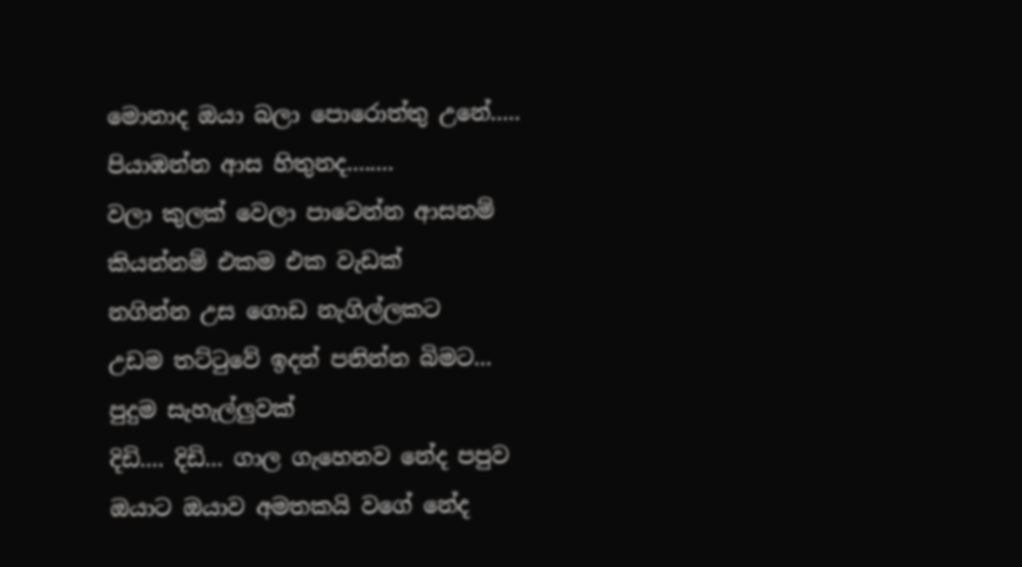මොනාද ඔයා බලා පොරොත්තු උනේ.....
පියාඹන්න ආස හිතුනද........
වලා කුලක් වෙලා පාවෙන්න ආසනම්
කියන්නම් එකම එක වැඩක්
නගින්න උස ගොඩ නැගිල්ලකට
උඩම තට්ටුවේ ඉදන් පනින්න බිමට...
පුදුම සැහැල්ලුවක්
දිඩි.... දිඩි... ගාල ගැහෙනව නේද පපුව
ඔයාට ඔයාව අමතකයි වගේ නේද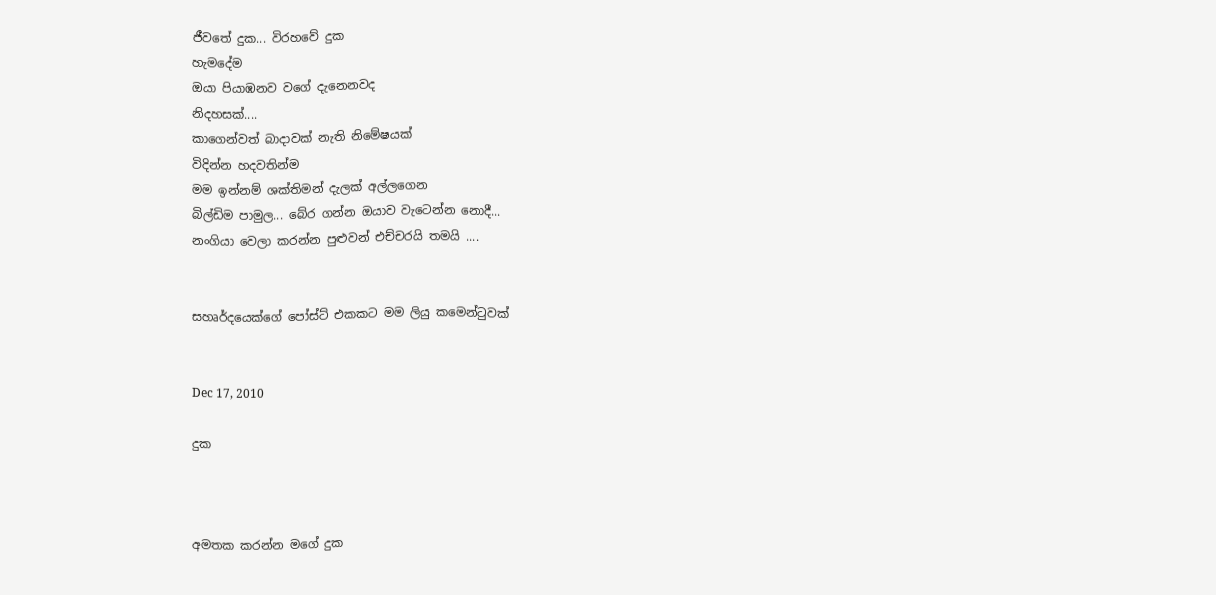ජීවතේ දුක... විරහවේ දුක
හැමදේම
ඔයා පියාඹනව වගේ දැනෙනවද
නිදහසක්....
කාගෙන්වත් බාදාවක් නැති නිමේෂයක්
විදින්න හදවතින්ම
මම ඉන්නම් ශක්තිමන් දැලක් අල්ලගෙන
බිල්ඩිම පාමුල... බේර ගන්න ඔයාව වැටෙන්න නොදී...
නංගියා වෙලා කරන්න පුළුවන් එච්චරයි තමයි ....


සහෘර්දයෙක්ගේ පෝස්ට් එකකට මම ලියු කමෙන්ටුවක්


Dec 17, 2010

දුක



අමතක කරන්න මගේ දුක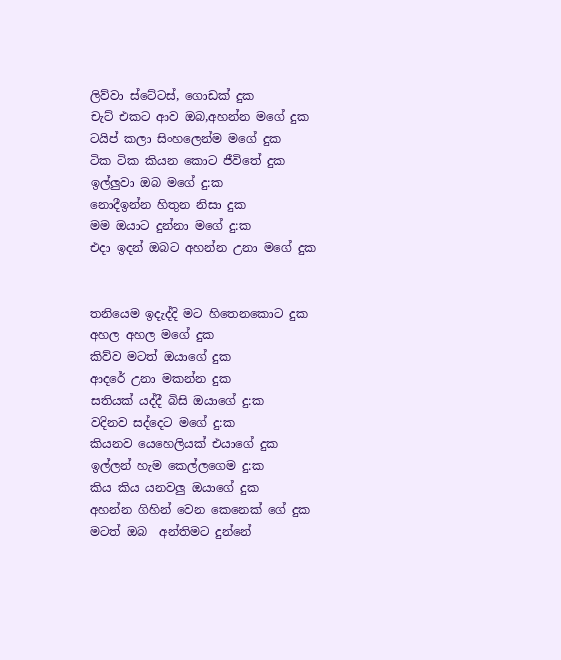ලිව්වා ස්ටේටස්, ගො‍ඩක් දුක
චැට් එකට ආව ඔබ,අහන්න මගේ දුක
ටයිප් කලා සිංහලෙන්ම මගේ දුක
ටික ටික කියන කොට ජීවිතේ දුක
ඉල්ලුවා ඔබ මගේ දු:ක
නොදීඉන්න හිතුන නිසා දුක
මම ඔයාට දුන්නා මගේ දු:ක
එදා ඉදන් ඔබට අහන්න උනා මගේ දුක


තනියෙම ඉදැද්දි මට හිතෙනකොට දුක
අහල අහල මගේ දුක
කිව්ව මටත් ඔයාගේ දුක
ආදරේ උනා මකන්න දුක
සතියක් යද්දී බිසි ඔයාගේ දු:ක
වදිනව සද්දෙට මගේ දු:ක
කියනව යෙහෙලියක් එයාගේ දුක
ඉල්ලන් හැම කෙල්ලගෙම දු:ක
කිය කිය යනවලු ඔයාගේ දුක
අහන්න ගිහින් වෙන කෙනෙක් ගේ දුක
මටත් ඔබ  අන්තිමට දුන්නේ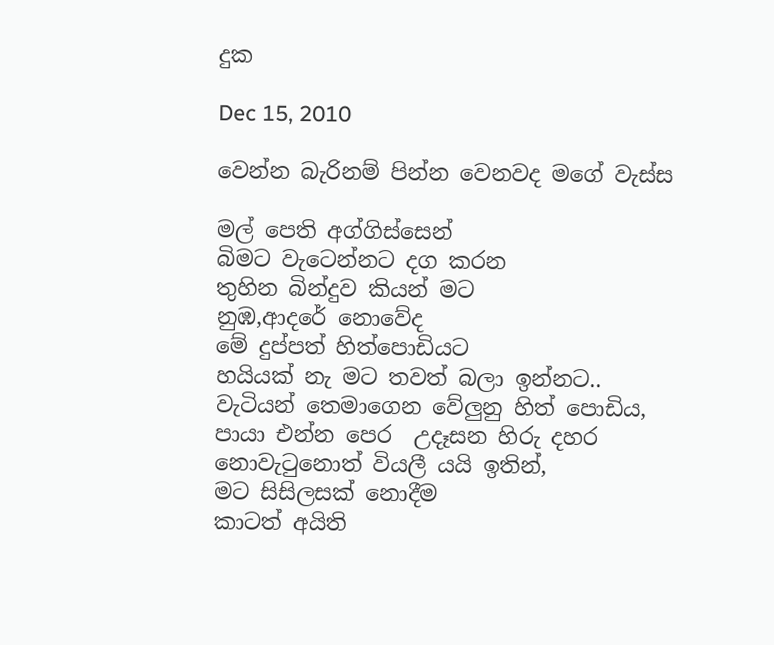දුක

Dec 15, 2010

වෙන්න බැරිනම් පින්න වෙනවද මගේ වැස්ස

මල් පෙති අග්ගිස්සෙන්
බිමට වැටෙන්නට දග කරන
තුහින බින්දුව කියන් මට
නුඹ,ආදරේ නොවේද
මේ දුප්පත් හිත්පොඩියට
හයියක් නැ මට තවත් බලා ඉන්නට..
වැටියන් තෙමාගෙන වේලුනු හිත් පොඩිය,
පායා එන්න පෙර  උදෑසන හිරු දහර
නොවැටුනොත් වියලී යයි ඉතින්,
මට සිසිලසක් නොදීම
කාටත් අයිති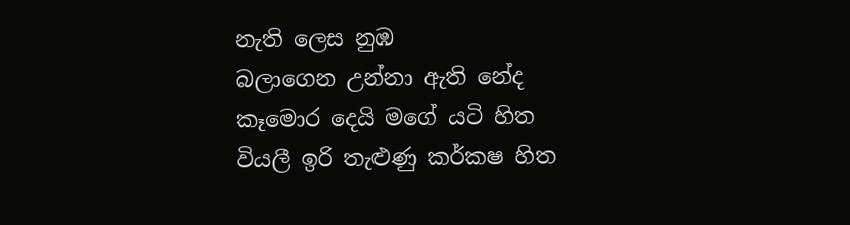නැති‍ ලෙස නුඹ
බලාගෙන උන්නා ඇති නේද
කෑමොර දෙයි මගේ යටි හිත
වියලී ඉරි තැළුණු කර්කෂ හිත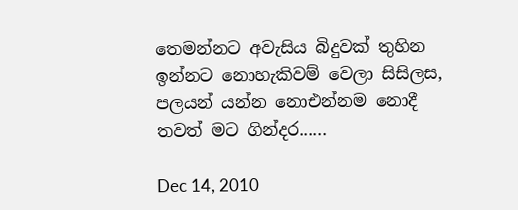තෙමන්නට අවැසිය බිදුවක් තුහින
ඉන්නට නොහැකිවම් වෙලා සිසිලස,
පලයන් යන්න නොඑන්නම නොදී
තවත් මට ගින්දර......

Dec 14, 2010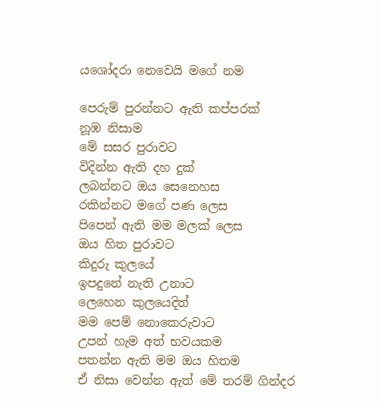යශෝදරා නෙවෙයි මගේ නම

පෙරුම් පුරන්නට ඇති කප්පරක්
නූඹ නිසාම
මේ සසර පුරාවට
විදින්න ඇති දහ දුක්
ලබන්නට ඔය සෙනෙහස
රකින්නට මගේ පණ ලෙස
පිපෙන් ඇති මම මලක් ලෙස
ඔය හිත පුරාවට
කිදුරු කුලයේ
ඉපදුනේ නැති උනාට
ලෙහෙන කුලයෙදිත්
මම පෙම් නොකෙරුවාට
උපන් හැම අත් භවයකම
පතන්න ඇති මම ඔය හිතම
ඒ නිසා වෙන්න ඇත් මේ තරම් ගින්දර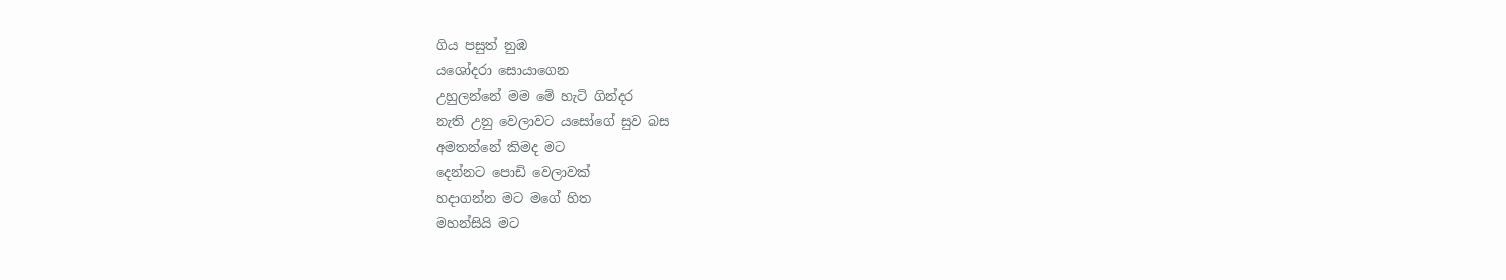ගිය පසුත් නුඹ
යශෝදරා සොයාගෙන
උහුලන්නේ මම මේ හැටි ගින්දර
නැති උනු වෙලාවට යසෝගේ සුව බස
අමතන්නේ කිමද මට
දෙන්නට පොඩි වෙලාවක්
හදාගන්න මට මගේ හිත
මහන්සියි මට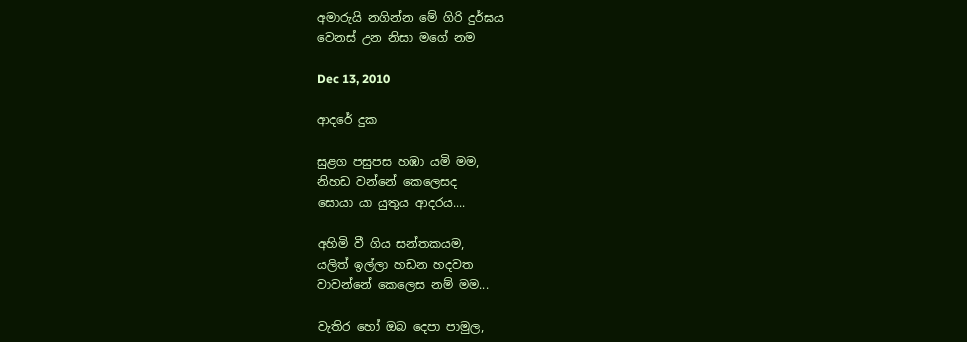අමාරුයි නගින්න මේ ගිරි දුර්ඝය
වෙනස් උන නිසා මගේ නම

Dec 13, 2010

ආදරේ දුක

සුළග පසුපස හඹා යමි මම,
නිහඩ වන්නේ කෙලෙසද
සොයා යා යුතුය ආදරය....

අහිමි වී ගිය සන්තකයම,
යලිත් ඉල්ලා හඩන හදවත
වාවන්නේ කෙලෙස නම් මම...

වැතිර හෝ ඔබ දෙපා පාමුල,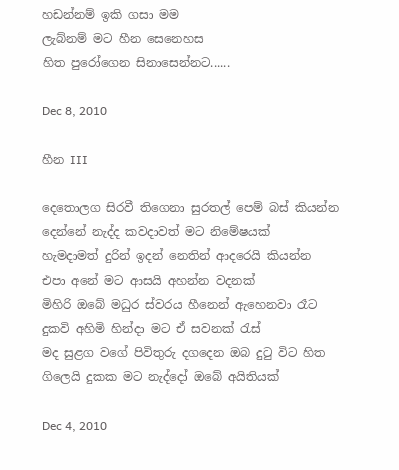හඩන්නම් ඉකි ගසා මම
ලැබ්නම් මට හීන සෙනෙහස
හිත පුරෝගෙන සිනාසෙන්නට......

Dec 8, 2010

හීන III

දෙතොලග සිරවී තිගෙනා සුරතල් පෙම් බස් කියන්න
දෙන්නේ නැද්ද කවදාවත් මට නිමේෂයක්
හැමදාමත් දුරින් ඉදන් නෙතින් ආදරෙයි කියන්න
එපා අනේ මට ආසයි අහන්න වදනක්
මිහිරි ඔබේ මධුර ස්වරය හීනෙන් ඇහෙනවා රෑට
දුකවි අහිමි හින්දා මට ඒ සවනක් රැස්
මද සුළග වගේ පිවිතුරු දගදෙන ඔබ දුටු විට හිත
ගිලෙයි දුකක මට නැද්දෝ ඔබේ අයිතියක්

Dec 4, 2010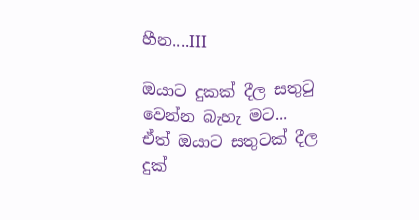හීන....III

ඔයාට දුකක් දීල සතුටු වෙන්න බැහැ මට...
ඒත් ඔයාට සතුටක් දීල දුක්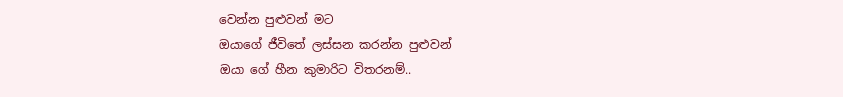වෙන්න පුළුවන් මට
ඔයාගේ ජීවිතේ ලස්සන කරන්න පුළුවන්
ඔයා ගේ හීන කුමාරිට විතරනම්..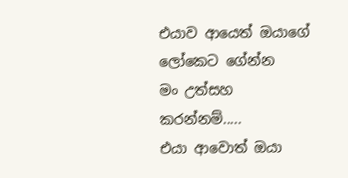එයාව ආයෙත් ඔයාගේ ලෝකෙට ගේන්න
මං උත්සහ කරන්නම්.....
එයා ආවොත් ඔයා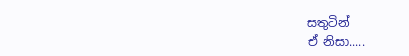සතුටින්
ඒ නිසා.....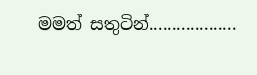මමත් සතුටින්...................